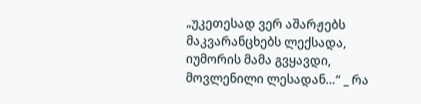„უკეთესად ვერ აშარჟებს მაკვარანცხებს ლექსადა, იუმორის მამა გვყავდი, მოვლენილი ლესადან…“ _ რა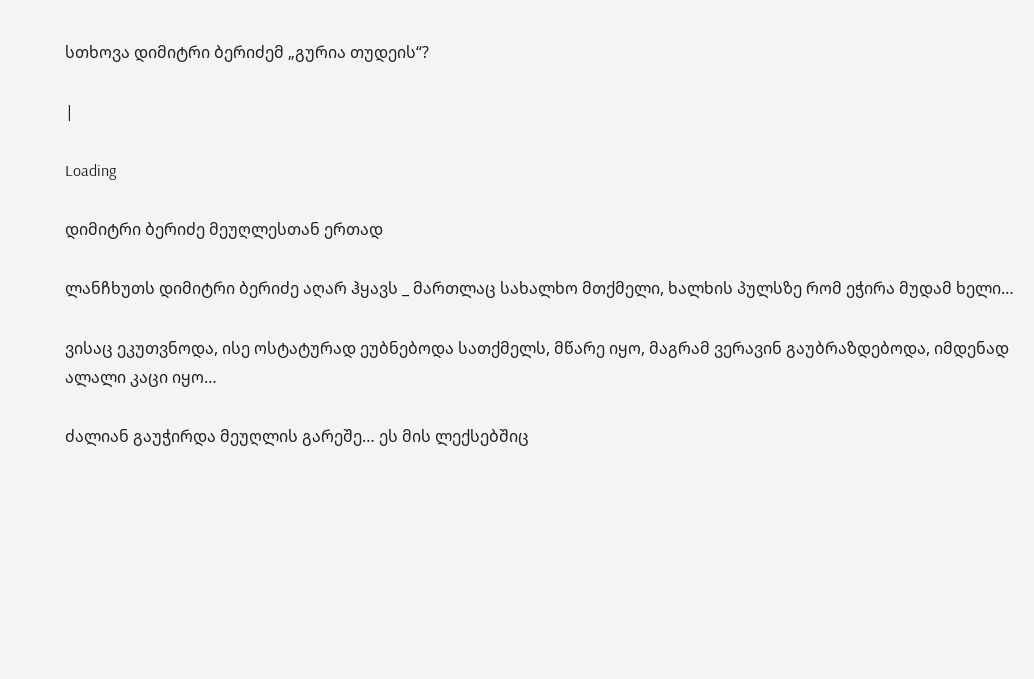სთხოვა დიმიტრი ბერიძემ „გურია თუდეის“?

|

Loading

დიმიტრი ბერიძე მეუღლესთან ერთად

ლანჩხუთს დიმიტრი ბერიძე აღარ ჰყავს _ მართლაც სახალხო მთქმელი, ხალხის პულსზე რომ ეჭირა მუდამ ხელი…

ვისაც ეკუთვნოდა, ისე ოსტატურად ეუბნებოდა სათქმელს, მწარე იყო, მაგრამ ვერავინ გაუბრაზდებოდა, იმდენად ალალი კაცი იყო…

ძალიან გაუჭირდა მეუღლის გარეშე… ეს მის ლექსებშიც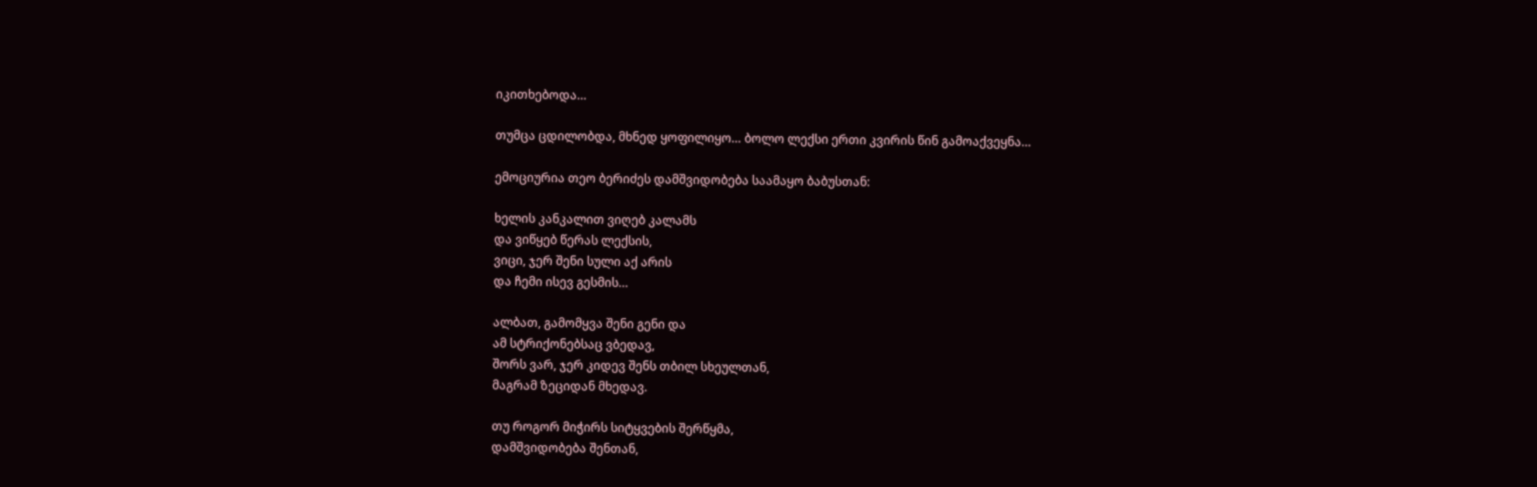იკითხებოდა…

თუმცა ცდილობდა, მხნედ ყოფილიყო… ბოლო ლექსი ერთი კვირის წინ გამოაქვეყნა…

ემოციურია თეო ბერიძეს დამშვიდობება საამაყო ბაბუსთან:

ხელის კანკალით ვიღებ კალამს
და ვიწყებ წერას ლექსის,
ვიცი, ჯერ შენი სული აქ არის
და ჩემი ისევ გესმის…

ალბათ, გამომყვა შენი გენი და
ამ სტრიქონებსაც ვბედავ,
შორს ვარ, ჯერ კიდევ შენს თბილ სხეულთან,
მაგრამ ზეციდან მხედავ.

თუ როგორ მიჭირს სიტყვების შერწყმა,
დამშვიდობება შენთან,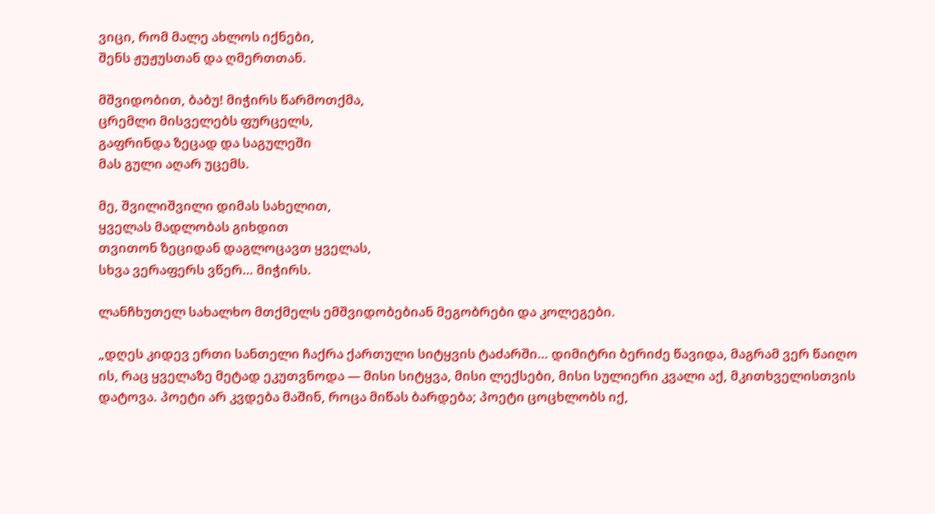ვიცი, რომ მალე ახლოს იქნები,
შენს ჟუჟუსთან და ღმერთთან.

მშვიდობით, ბაბუ! მიჭირს წარმოთქმა,
ცრემლი მისველებს ფურცელს,
გაფრინდა ზეცად და საგულეში
მას გული აღარ უცემს.

მე, შვილიშვილი დიმას სახელით,
ყველას მადლობას გიხდით
თვითონ ზეციდან დაგლოცავთ ყველას,
სხვა ვერაფერს ვწერ… მიჭირს.

ლანჩხუთელ სახალხო მთქმელს ემშვიდობებიან მეგობრები და კოლეგები.

„დღეს კიდევ ერთი სანთელი ჩაქრა ქართული სიტყვის ტაძარში… დიმიტრი ბერიძე წავიდა, მაგრამ ვერ წაიღო ის, რაც ყველაზე მეტად ეკუთვნოდა — მისი სიტყვა, მისი ლექსები, მისი სულიერი კვალი აქ, მკითხველისთვის დატოვა. პოეტი არ კვდება მაშინ, როცა მიწას ბარდება; პოეტი ცოცხლობს იქ,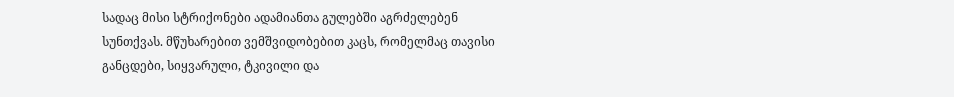სადაც მისი სტრიქონები ადამიანთა გულებში აგრძელებენ სუნთქვას. მწუხარებით ვემშვიდობებით კაცს, რომელმაც თავისი განცდები, სიყვარული, ტკივილი და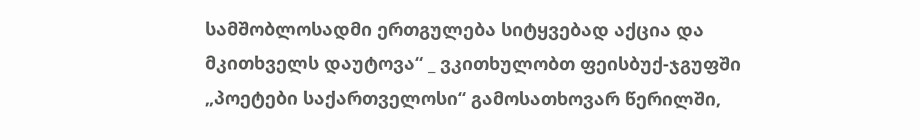სამშობლოსადმი ერთგულება სიტყვებად აქცია და მკითხველს დაუტოვა“ _ ვკითხულობთ ფეისბუქ-ჯგუფში „პოეტები საქართველოსი“ გამოსათხოვარ წერილში,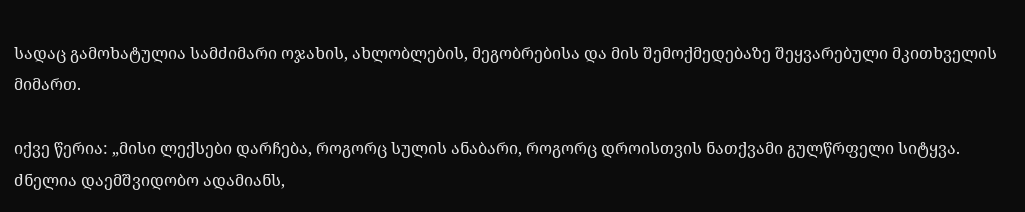სადაც გამოხატულია სამძიმარი ოჯახის, ახლობლების, მეგობრებისა და მის შემოქმედებაზე შეყვარებული მკითხველის მიმართ.

იქვე წერია: „მისი ლექსები დარჩება, როგორც სულის ანაბარი, როგორც დროისთვის ნათქვამი გულწრფელი სიტყვა. ძნელია დაემშვიდობო ადამიანს,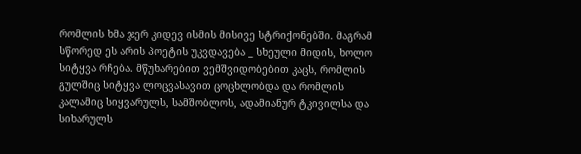რომლის ხმა ჯერ კიდევ ისმის მისივე სტრიქონებში. მაგრამ სწორედ ეს არის პოეტის უკვდავება _ სხეული მიდის, ხოლო სიტყვა რჩება. მწუხარებით ვემშვიდობებით კაცს, რომლის გულშიც სიტყვა ლოცვასავით ცოცხლობდა და რომლის კალამიც სიყვარულს, სამშობლოს, ადამიანურ ტკივილსა და სიხარულს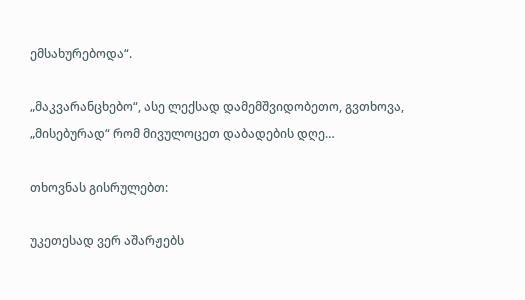ემსახურებოდა“.

„მაკვარანცხებო“, ასე ლექსად დამემშვიდობეთო, გვთხოვა, „მისებურად“ რომ მივულოცეთ დაბადების დღე…

თხოვნას გისრულებთ:

უკეთესად ვერ აშარჟებს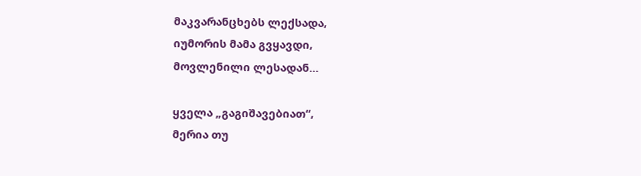მაკვარანცხებს ლექსადა,
იუმორის მამა გვყავდი,
მოვლენილი ლესადან…

ყველა „გაგიშავებიათ“,
მერია თუ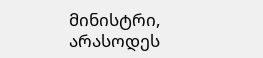მინისტრი,
არასოდეს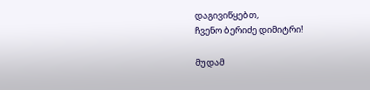დაგივიწყებთ,
ჩვენო ბერიძე დიმიტრი!

მუდამ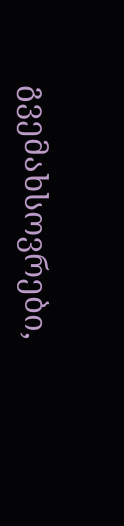გვემახსოვრები,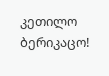კეთილო ბერიკაცო!